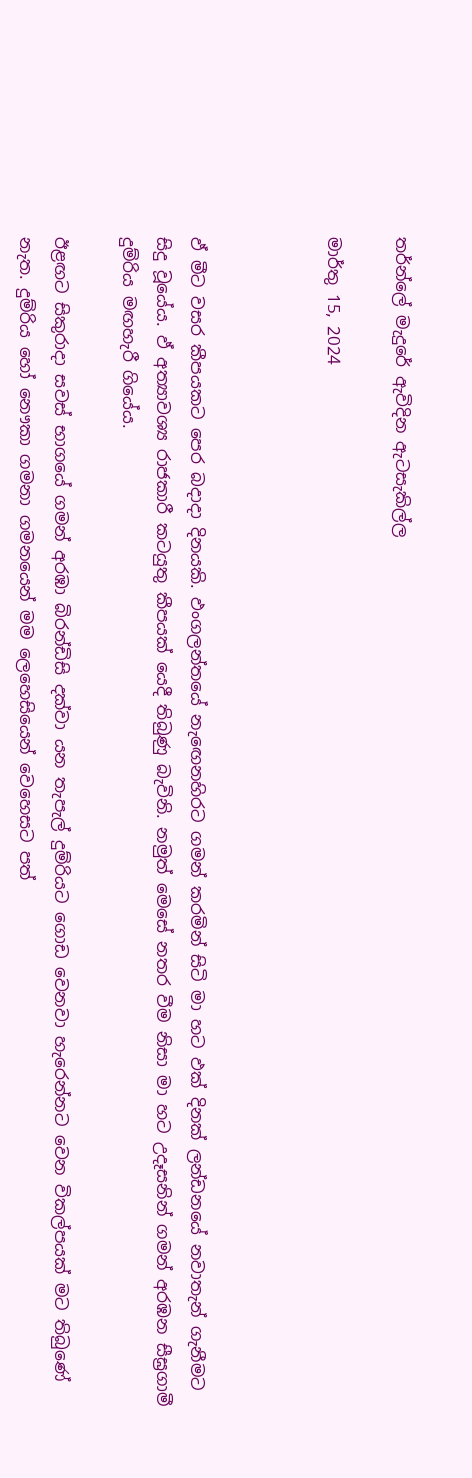තර්න්ලේ මැදුරේ ඇවිදින ඇටසැකිල්ල

මාර්තු 15, 2024



ඵ් මීට වසර කීපයකට පෙර බදාදා දිනයකි. ඵංගලන්තයේ නැඟෙනහිරට ගමන් කරමින් සිටි මා හට ඵක් දිනක් ලන්ඩනයේ නවාතැන් ගැනීමට සිදු වූයේය. ඵ් අත්‍යාවශ්‍ය රාජකාරී කටයුතු කීපයක් යෙදී තිබුණු බැවිනි. නමුත් මෙසේ නතර වීම නිසා මා හට උදෑසනින් ගමන් අරඹන සීඝ්‍රගාමී දුම්රිය මඟහැරී ගියේය.

ඊළඟට සිකුරාදා සවස් භාගයේ ගමන් අරඹා බි‍රන්ඩිසි දක්වා යන තැපැල් දුම්රියට ගොඩ වෙනවා හැරෙන්නට වෙන විකල්පයක් මට තිබුණේ නැත. දුම්රිය හෝ නෞකා ගමනා ගමනයෙන් මම ලෙහෙසියෙන් වෙහෙසට පත්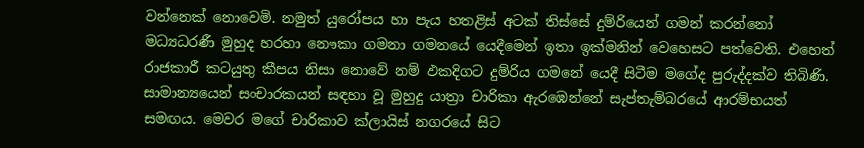වන්නෙක් නොවෙමි. නමුත් යුරෝපය හා පැය හතළිස් අටක් තිස්සේ දුම්රියෙන් ගමන් කරන්නෝ මධ්‍යධරණී මුහුද හරහා නෞකා ගමනා ගමනයේ යෙදීමෙන් ඉතා ඉක්මනින් වෙහෙසට පත්වෙති. එහෙත් රාජකාරී කටයුතු කීපය නිසා නොවේ නම් ඵකදිගට දුම්රිය ගමනේ යෙදී සිටීම මගේද පුරුද්දක්ව තිබිණි. සාමාන්‍යයෙන් සංචාරකයන් සඳහා වූ මුහුදු යාත්‍රා චාරිකා ඇරඹෙන්නේ සැප්තැම්බරයේ ආරම්භයත් සමඟය. මෙවර මගේ චාරිකාව ක්ලායිස් නගරයේ සිට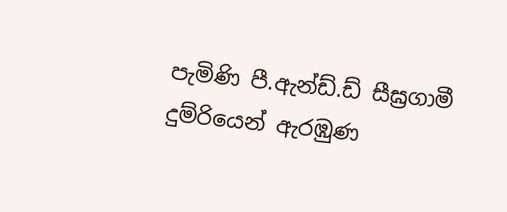පැමිණි පී.ඇන්ඩ්.ඩ් සීඝ්‍රගාමී දුම්රියෙන් ඇරඹුණ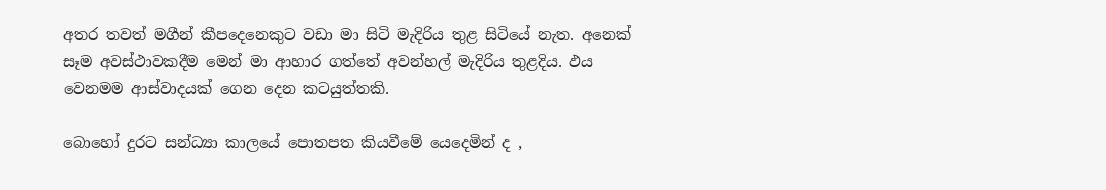අතර තවත් මගීන් කීපදෙනෙකුට වඩා මා සිටි මැදිරිය තුළ සිටියේ නැත. අනෙක් සෑම අවස්ථාවකදීම මෙන් මා ආහාර ගත්තේ අවන්හල් මැදිරිය තුළදිය. ඵය වෙනමම ආස්වාදයක් ගෙන දෙන කටයුත්තකි.

බොහෝ දුරට සන්ධ්‍යා කාලයේ පොතපත කියවීමේ යෙදෙමින් ද ,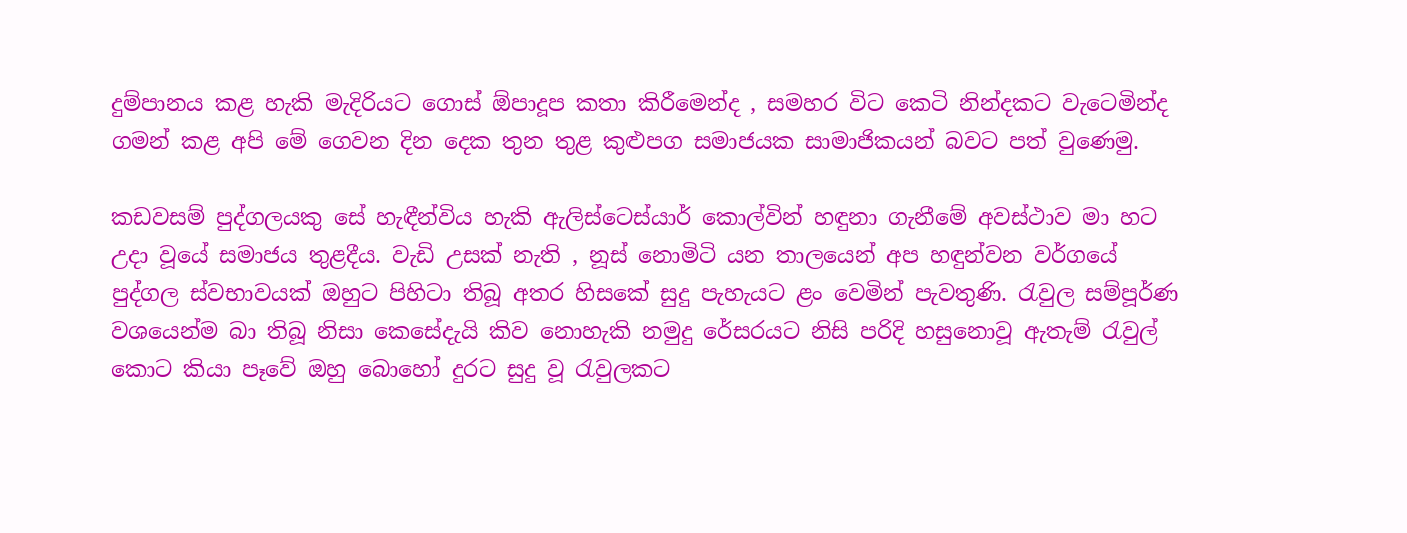දුම්පානය කළ හැකි මැදිරියට ගොස් ඕපාදූප කතා කිරීමෙන්ද , සමහර විට කෙටි නින්දකට වැටෙමින්ද ගමන් කළ අපි මේ ගෙවන දින දෙක තුන තුළ කුළුපග සමාජයක සාමාජිකයන් බවට පත් වුණෙමු.

කඩවසම් පුද්ගලයකු සේ හැඳීන්විය හැකි ඇලිස්ටෙස්යාර් කොල්වින් හඳුනා ගැනීමේ අවස්ථාව මා හට උදා වූයේ සමාජය තුළදීය. වැඩි උසක් නැති , නූස් නොමිටි යන තාලයෙන් අප හඳුන්වන වර්ගයේ පුද්ගල ස්වභාවයක් ඔහුට පිහිටා තිබූ අතර හිසකේ සුදු පැහැයට ළං වෙමින් පැවතුණි. රැවුල සම්පූර්ණ වශයෙන්ම බා තිබූ නිසා කෙසේදැයි කිව නොහැකි නමුදු රේසරයට නිසි පරිදි හසුනොවූ ඇතැම් රැවුල් කොට කියා පෑවේ ඔහු බොහෝ දුරට සුදු වූ රැවුලකට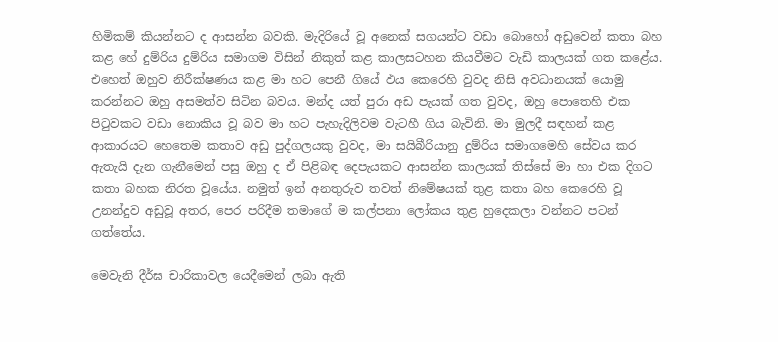හිමිකම් කියන්නට ද ආසන්න බවකි. මැදිරියේ වූ අනෙක් සගයන්ට වඩා බොහෝ අඩුවෙන් කතා බහ කළ හේ දුම්රිය දුම්රිය සමාගම විසින් නිකුත් කළ කාලසටහන කියවීමට වැඩි කාලයක් ගත කළේය. එහෙත් ඔහුව නිරීක්ෂණය කළ මා හට පෙනී ගියේ ඵය කෙරෙහි වුවද නිසි අවධානයක් යොමු කරන්නට ඔහු අසමත්ව සිටින බවය. මන්ද යත් පුරා අඩ පැයක් ගත වුවද, ඔහු පොතෙහි එක පිටුවකට වඩා නොකිය වූ බව මා හට පැහැදිලිවම වැටහී ගිය බැවිනි. මා මුලදී සඳහන් කළ ආකාරයට හෙතෙම කතාව අඩු පුද්ගලයකු වුවද, මා සයිබීරියානු දුම්රිය සමාගමෙහි සේවය කර ඇතැයි දැන ගැනීමෙන් පසු ඔහු ද ඒ පිළිබඳ දෙපැයකට ආසන්න කාලයක් තිස්සේ මා හා එක දිගට කතා බහක නිරත වූයේය. නමුත් ඉන් අනතුරුව තවත් නිමේෂයක් තුළ කතා බහ කෙරෙහි වූ උනන්දුව අඩුවූ අතර, පෙර පරිදීම තමාගේ ම කල්පනා ලෝකය තුළ හුදෙකලා වන්නට පටන් ගත්තේය.

මෙවැනි දීර්ඝ චාරිකාවල යෙදීමෙන් ලබා ඇති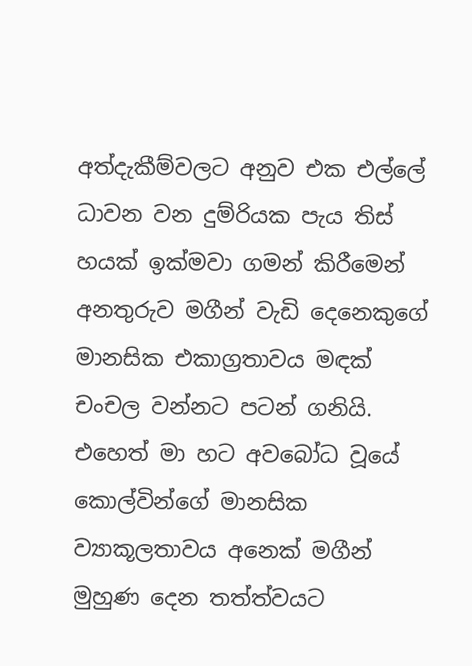අත්දැකීම්වලට අනුව එක එල්ලේ ධාවන වන දුම්රියක පැය තිස් හයක් ඉක්මවා ගමන් කිරීමෙන් අනතුරුව මගීන් වැඩි දෙනෙකුගේ මානසික එකාග්‍රතාවය මඳක් චංචල වන්නට පටන් ගනියි. එහෙත් මා හට අවබෝධ වූයේ කොල්වින්ගේ මානසික ව්‍යාකූලතාවය අනෙක් මගීන් මුහුණ දෙන තත්ත්වයට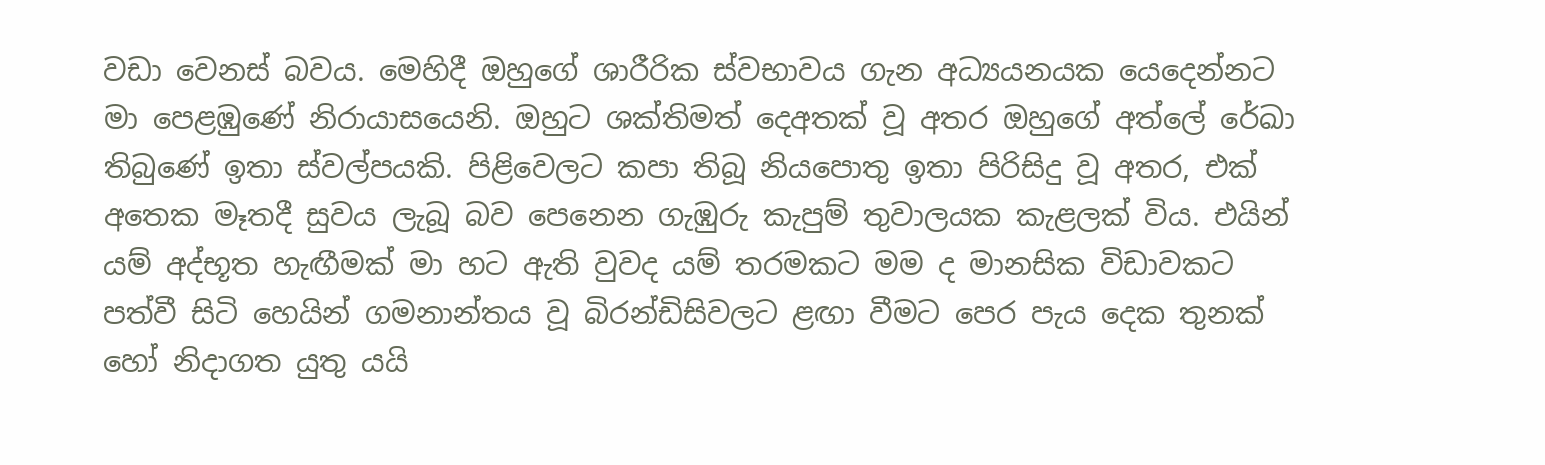වඩා වෙනස් බවය. මෙහිදී ඔහුගේ ශාරීරික ස්වභාවය ගැන අධ්‍යයනයක යෙදෙන්නට මා පෙළඹුණේ නිරායාසයෙනි. ඔහුට ශක්තිමත් දෙඅතක් වූ අතර ඔහුගේ අත්ලේ රේඛා තිබුණේ ඉතා ස්වල්පයකි. පිළිවෙලට කපා තිබූ නියපොතු ඉතා පිරිසිදු වූ අතර, එක් අතෙක මෑතදී සුවය ලැබූ බව පෙනෙන ගැඹුරු කැපුම් තුවාලයක කැළලක් විය. එයින් යම් අද්භූත හැඟීමක් මා හට ඇති වුවද යම් තරමකට මම ද මානසික විඩාවකට පත්වී සිටි හෙයින් ගමනාන්තය වූ බි‍රන්ඩිසිවලට ළඟා වීමට පෙර පැය දෙක තුනක් හෝ නිදාගත යුතු යයි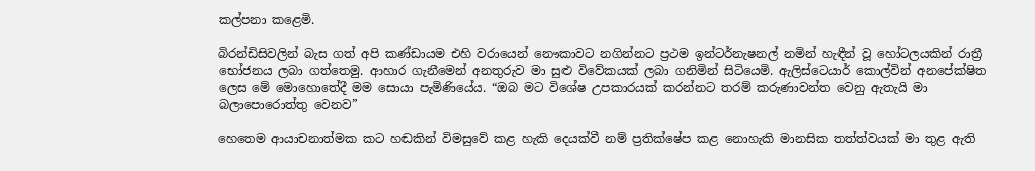කල්පනා කළෙමි.

බිරන්ඩිසිවලින් බැස ගත් අපි කණ්ඩායම එහි වරායෙන් නෞකාවට නගින්නට ප්‍රථම ඉන්ටර්නැෂනල් නමින් හැඳීන් වූ හෝටලයකින් රාත්‍රී භෝජනය ලබා ගත්තෙමු. ආහාර ගැනීමෙන් අනතුරුව මා සුළු විවේකයක් ලබා ගනිමින් සිටියෙමි. ඇලිස්ටෙයාර් කොල්වින් අනපේක්ෂිත ලෙස මේ මොහොතේදී මම සොයා පැමිණියේය. “ඔබ මට විශේෂ උපකාරයක් කරන්නට තරම් කරුණාවන්ත වෙනු ඇතැයි මා බලාපොරොත්තු වෙනව”

හෙතෙම ආයාචනාත්මක කට හඬකින් විමසුවේ කළ හැකි දෙයක්වී නම් ප්‍රතික්ෂේප කළ නොහැකි මානසික තත්ත්වයක් මා තුළ ඇති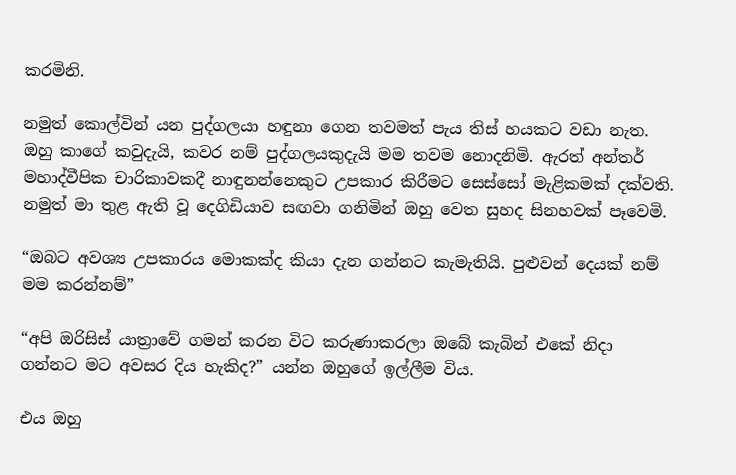කරමිනි.

නමුත් කොල්වින් යන පුද්ගලයා හඳුනා ගෙන තවමත් පැය තිස් හයකට වඩා නැත. ඔහු කාගේ කවුදැයි, කවර නම් පුද්ගලයකුදැයි මම තවම නොදනිමි. ඇරත් අන්තර් මහාද්වීපික චාරිකාවකදී නාඳුනන්නෙකුට උපකාර කිරීමට සෙස්සෝ මැළිකමක් දක්වති. නමුත් මා තුළ ඇති වූ දෙගිඩියාව සඟවා ගනිමින් ඔහු වෙත සුහද සිනහවක් පෑවෙමි.

“ඔබට අවශ්‍ය උපකාරය මොකක්ද කියා දැන ගන්නට කැමැතියි. පුළුවන් දෙයක් නම් මම කරන්නම්”

“අපි ඔරිසිස් යාත්‍රාවේ ගමන් කරන විට කරුණාකරලා ඔබේ කැබින් එකේ නිදා ගන්නට මට අවසර දිය හැකිද?” යන්න ඔහුගේ ඉල්ලීම විය.

එය ඔහු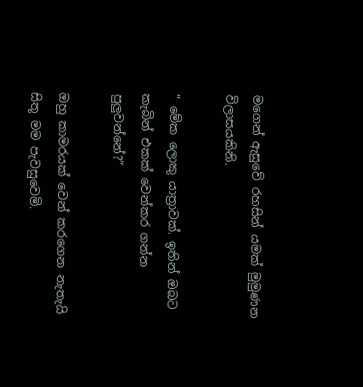මගෙන් ඇසුවේ රහසින් යමක් මුමුණන විලාසයකිනි.

“ මේක ලොකු යාත්‍රාවක්. ඉතින් ඔබට කැබින් එකක් වෙන්කර ගන්න පුලුවන්නේ?”

ඔහු කාමරයක් වෙන් කරගෙන නැතැයි සිතූ මම පැවසුවෙමි.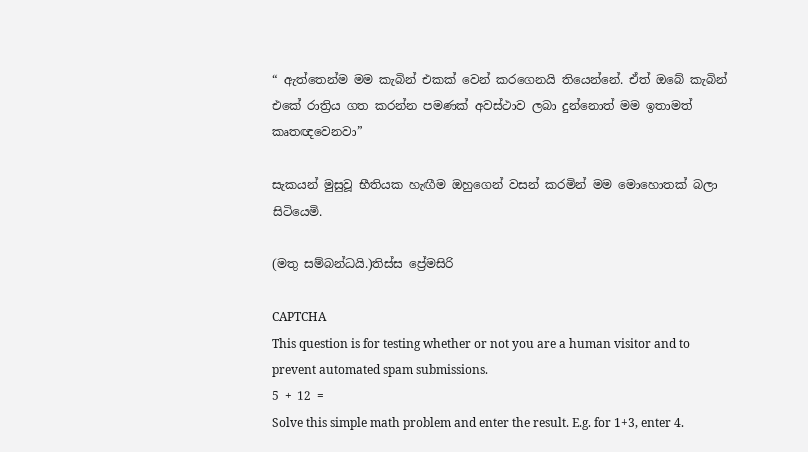“ ඇත්තෙන්ම මම කැබින් එකක් වෙන් කරගෙනයි තියෙන්නේ. ඒත් ඔබේ කැබින් එකේ රාත්‍රිය ගත කරන්න පමණක් අවස්ථාව ලබා දුන්නොත් මම ඉතාමත් කෘතඥවෙනවා”

සැකයන් මුසුවූ භීතියක හැඟීම ඔහුගෙන් වසන් කරමින් මම මොහොතක් බලා සිටියෙමි.

(මතු සම්බන්ධයි.)තිස්ස ප්‍රේමසිරි

CAPTCHA
This question is for testing whether or not you are a human visitor and to prevent automated spam submissions.
5 + 12 =
Solve this simple math problem and enter the result. E.g. for 1+3, enter 4.